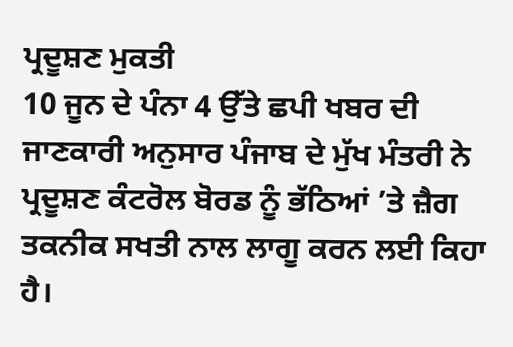ਪ੍ਰਦੂਸ਼ਣ ਮੁਕਤੀ
10 ਜੂਨ ਦੇ ਪੰਨਾ 4 ਉੱਤੇ ਛਪੀ ਖਬਰ ਦੀ ਜਾਣਕਾਰੀ ਅਨੁਸਾਰ ਪੰਜਾਬ ਦੇ ਮੁੱਖ ਮੰਤਰੀ ਨੇ ਪ੍ਰਦੂਸ਼ਣ ਕੰਟਰੋਲ ਬੋਰਡ ਨੂੰ ਭੱਠਿਆਂ ’ਤੇ ਜ਼ੈਗ ਤਕਨੀਕ ਸਖਤੀ ਨਾਲ ਲਾਗੂ ਕਰਨ ਲਈ ਕਿਹਾ ਹੈ।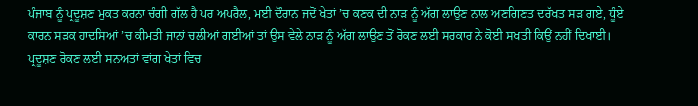ਪੰਜਾਬ ਨੂੰ ਪ੍ਰਦੂਸ਼ਣ ਮੁਕਤ ਕਰਨਾ ਚੰਗੀ ਗੱਲ ਹੈ ਪਰ ਅਪਰੈਲ, ਮਈ ਦੌਰਾਨ ਜਦੋਂ ਖੇਤਾਂ ’ਚ ਕਣਕ ਦੀ ਨਾੜ ਨੂੰ ਅੱਗ ਲਾਉਣ ਨਾਲ ਅਣਗਿਣਤ ਦਰੱਖਤ ਸੜ ਗਏ, ਧੂੰਏ ਕਾਰਨ ਸੜਕ ਹਾਦਸਿਆਂ ’ਚ ਕੀਮਤੀ ਜਾਨਾਂ ਚਲੀਆਂ ਗਈਆਂ ਤਾਂ ਉਸ ਵੇਲੇ ਨਾੜ ਨੂੰ ਅੱਗ ਲਾਉਣ ਤੋਂ ਰੋਕਣ ਲਈ ਸਰਕਾਰ ਨੇ ਕੋਈ ਸਖਤੀ ਕਿਉਂ ਨਹੀਂ ਦਿਖਾਈ। ਪ੍ਰਦੂਸ਼ਣ ਰੋਕਣ ਲਈ ਸਨਅਤਾਂ ਵਾਂਗ ਖੇਤਾਂ ਵਿਚ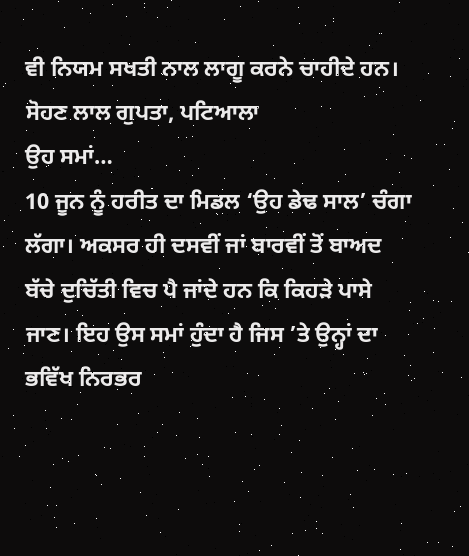ਵੀ ਨਿਯਮ ਸਖਤੀ ਨਾਲ ਲਾਗੂ ਕਰਨੇ ਚਾਹੀਦੇ ਹਨ।
ਸੋਹਣ ਲਾਲ ਗੁਪਤਾ, ਪਟਿਆਲਾ
ਉਹ ਸਮਾਂ…
10 ਜੂਨ ਨੂੰ ਹਰੀਤ ਦਾ ਮਿਡਲ ‘ਉਹ ਡੇਢ ਸਾਲ’ ਚੰਗਾ ਲੱਗਾ। ਅਕਸਰ ਹੀ ਦਸਵੀਂ ਜਾਂ ਬਾਰਵੀਂ ਤੋਂ ਬਾਅਦ ਬੱਚੇ ਦੁਚਿੱਤੀ ਵਿਚ ਪੈ ਜਾਂਦੇ ਹਨ ਕਿ ਕਿਹੜੇ ਪਾਸੇ ਜਾਣ। ਇਹ ਉਸ ਸਮਾਂ ਹੁੰਦਾ ਹੈ ਜਿਸ ’ਤੇ ਉਨ੍ਹਾਂ ਦਾ ਭਵਿੱਖ ਨਿਰਭਰ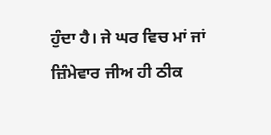ਹੁੰਦਾ ਹੈ। ਜੇ ਘਰ ਵਿਚ ਮਾਂ ਜਾਂ ਜ਼ਿੰਮੇਵਾਰ ਜੀਅ ਹੀ ਠੀਕ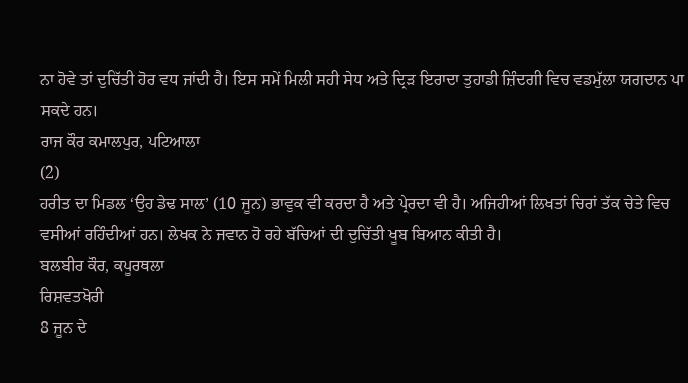ਨਾ ਹੋਵੇ ਤਾਂ ਦੁਚਿੱਤੀ ਹੋਰ ਵਧ ਜਾਂਦੀ ਹੈ। ਇਸ ਸਮੇਂ ਮਿਲੀ ਸਹੀ ਸੇਧ ਅਤੇ ਦ੍ਰਿੜ ਇਰਾਦਾ ਤੁਹਾਡੀ ਜ਼ਿੰਦਗੀ ਵਿਚ ਵਡਮੁੱਲਾ ਯਗਦਾਨ ਪਾ ਸਕਦੇ ਹਨ।
ਰਾਜ ਕੌਰ ਕਮਾਲਪੁਰ, ਪਟਿਆਲਾ
(2)
ਹਰੀਤ ਦਾ ਮਿਡਲ ‘ਉਹ ਡੇਢ ਸਾਲ’ (10 ਜੂਨ) ਭਾਵੁਕ ਵੀ ਕਰਦਾ ਹੈ ਅਤੇ ਪ੍ਰੇਰਦਾ ਵੀ ਹੈ। ਅਜਿਹੀਆਂ ਲਿਖਤਾਂ ਚਿਰਾਂ ਤੱਕ ਚੇਤੇ ਵਿਚ ਵਸੀਆਂ ਰਹਿੰਦੀਆਂ ਹਨ। ਲੇਖਕ ਨੇ ਜਵਾਨ ਹੋ ਰਹੇ ਬੱਚਿਆਂ ਦੀ ਦੁਚਿੱਤੀ ਖੂਬ ਬਿਆਨ ਕੀਤੀ ਹੈ।
ਬਲਬੀਰ ਕੌਰ, ਕਪੂਰਥਲਾ
ਰਿਸ਼ਵਤਖੋਰੀ
8 ਜੂਨ ਦੇ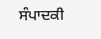ਸੰਪਾਦਕੀ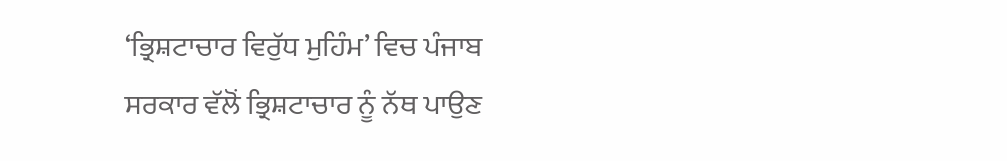‘ਭ੍ਰਿਸ਼ਟਾਚਾਰ ਵਿਰੁੱਧ ਮੁਹਿੰਮ’ ਵਿਚ ਪੰਜਾਬ ਸਰਕਾਰ ਵੱਲੋਂ ਭ੍ਰਿਸ਼ਟਾਚਾਰ ਨੂੰ ਨੱਥ ਪਾਉਣ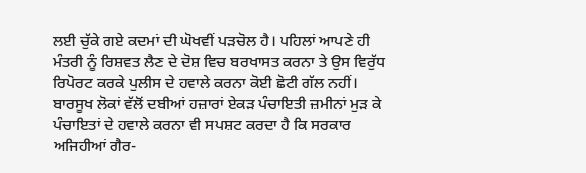ਲਈ ਚੁੱਕੇ ਗਏ ਕਦਮਾਂ ਦੀ ਘੋਖਵੀਂ ਪੜਚੋਲ ਹੈ। ਪਹਿਲਾਂ ਆਪਣੇ ਹੀ ਮੰਤਰੀ ਨੂੰ ਰਿਸ਼ਵਤ ਲੈਣ ਦੇ ਦੋਸ਼ ਵਿਚ ਬਰਖਾਸਤ ਕਰਨਾ ਤੇ ਉਸ ਵਿਰੁੱਧ ਰਿਪੋਰਟ ਕਰਕੇ ਪੁਲੀਸ ਦੇ ਹਵਾਲੇ ਕਰਨਾ ਕੋਈ ਛੋਟੀ ਗੱਲ ਨਹੀਂ। ਬਾਰਸੂਖ ਲੋਕਾਂ ਵੱਲੋਂ ਦਬੀਆਂ ਹਜ਼ਾਰਾਂ ਏਕੜ ਪੰਚਾਇਤੀ ਜ਼ਮੀਨਾਂ ਮੁੜ ਕੇ ਪੰਚਾਇਤਾਂ ਦੇ ਹਵਾਲੇ ਕਰਨਾ ਵੀ ਸਪਸ਼ਟ ਕਰਦਾ ਹੈ ਕਿ ਸਰਕਾਰ ਅਜਿਹੀਆਂ ਗੈਰ-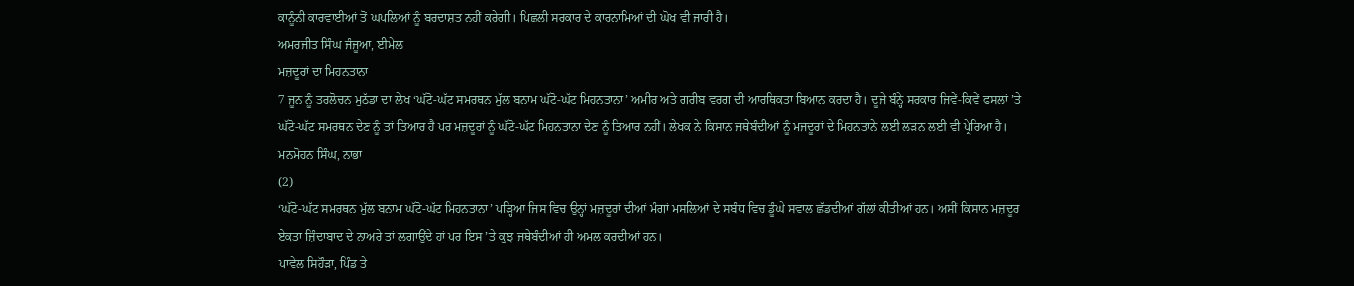ਕਾਨੂੰਨੀ ਕਾਰਵਾਈਆਂ ਤੋਂ ਘਪਲਿਆਂ ਨੂੰ ਬਰਦਾਸ਼ਤ ਨਹੀਂ ਕਰੇਗੀ। ਪਿਛਲੀ ਸਰਕਾਰ ਦੇ ਕਾਰਨਾਮਿਆਂ ਦੀ ਘੋਖ ਵੀ ਜਾਰੀ ਹੈ।
ਅਮਰਜੀਤ ਸਿੰਘ ਜੰਜੂਆ, ਈਮੇਲ
ਮਜ਼ਦੂਰਾਂ ਦਾ ਮਿਹਨਤਾਨਾ
7 ਜੂਨ ਨੂੰ ਤਰਲੋਚਨ ਮੁਠੱਡਾ ਦਾ ਲੇਖ ‘ਘੱਟੋ-ਘੱਟ ਸਮਰਥਨ ਮੁੱਲ ਬਨਾਮ ਘੱਟੋ-ਘੱਟ ਮਿਹਨਤਾਨਾ’ ਅਮੀਰ ਅਤੇ ਗਰੀਬ ਵਰਗ ਦੀ ਆਰਥਿਕਤਾ ਬਿਆਨ ਕਰਦਾ ਹੈ। ਦੂਜੇ ਬੰਨ੍ਹੇ ਸਰਕਾਰ ਜਿਵੇਂ-ਕਿਵੇਂ ਫਸਲਾਂ ’ਤੇ ਘੱਟੋ-ਘੱਟ ਸਮਰਥਨ ਦੇਣ ਨੂੰ ਤਾਂ ਤਿਆਰ ਹੈ ਪਰ ਮਜ਼ਦੂਰਾਂ ਨੂੰ ਘੱਟੋ-ਘੱਟ ਮਿਹਨਤਾਨਾ ਦੇਣ ਨੂੰ ਤਿਆਰ ਨਹੀਂ। ਲੇਖਕ ਨੇ ਕਿਸਾਨ ਜਥੇਬੰਦੀਆਂ ਨੂੰ ਮਜਦੂਰਾਂ ਦੇ ਮਿਹਨਤਾਨੇ ਲਈ ਲੜਨ ਲਈ ਵੀ ਪ੍ਰੇਰਿਆ ਹੈ।
ਮਨਮੋਹਨ ਸਿੰਘ, ਨਾਭਾ
(2)
‘ਘੱਟੋ-ਘੱਟ ਸਮਰਥਨ ਮੁੱਲ ਬਨਾਮ ਘੱਟੋ-ਘੱਟ ਮਿਹਨਤਾਨਾ’ ਪੜ੍ਹਿਆ ਜਿਸ ਵਿਚ ਉਨ੍ਹਾਂ ਮਜ਼ਦੂਰਾਂ ਦੀਆਂ ਮੰਗਾਂ ਮਸਲਿਆਂ ਦੇ ਸਬੰਧ ਵਿਚ ਡੂੰਘੇ ਸਵਾਲ ਛੱਡਦੀਆਂ ਗੱਲਾਂ ਕੀਤੀਆਂ ਹਨ। ਅਸੀਂ ਕਿਸਾਨ ਮਜ਼ਦੂਰ ਏਕਤਾ ਜ਼ਿੰਦਾਬਾਦ ਦੇ ਨਾਅਰੇ ਤਾਂ ਲਗਾਉਂਦੇ ਹਾਂ ਪਰ ਇਸ ’ਤੇ ਕੁਝ ਜਥੇਬੰਦੀਆਂ ਹੀ ਅਮਲ ਕਰਦੀਆਂ ਹਨ।
ਪਾਵੇਲ ਸਿਹੌੜਾ, ਪਿੰਡ ਤੇ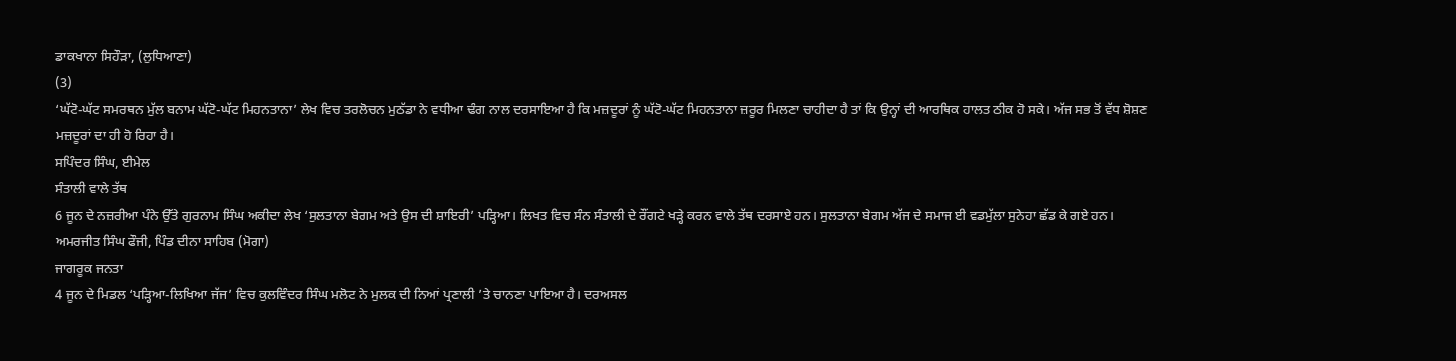ਡਾਕਖਾਨਾ ਸਿਹੌੜਾ, (ਲੁਧਿਆਣਾ)
(3)
‘ਘੱਟੋ-ਘੱਟ ਸਮਰਥਨ ਮੁੱਲ ਬਨਾਮ ਘੱਟੋ-ਘੱਟ ਮਿਹਨਤਾਨਾ’ ਲੇਖ ਵਿਚ ਤਰਲੋਚਨ ਮੁਠੱਡਾ ਨੇ ਵਧੀਆ ਢੰਗ ਨਾਲ ਦਰਸਾਇਆ ਹੈ ਕਿ ਮਜ਼ਦੂਰਾਂ ਨੂੰ ਘੱਟੋ-ਘੱਟ ਮਿਹਨਤਾਨਾ ਜ਼ਰੂਰ ਮਿਲਣਾ ਚਾਹੀਦਾ ਹੈ ਤਾਂ ਕਿ ਉਨ੍ਹਾਂ ਦੀ ਆਰਥਿਕ ਹਾਲਤ ਠੀਕ ਹੋ ਸਕੇ। ਅੱਜ ਸਭ ਤੋਂ ਵੱਧ ਸ਼ੋਸ਼ਣ ਮਜ਼ਦੂਰਾਂ ਦਾ ਹੀ ਹੋ ਰਿਹਾ ਹੈ।
ਸਪਿੰਦਰ ਸਿੰਘ, ਈਮੇਲ
ਸੰਤਾਲੀ ਵਾਲੇ ਤੱਥ
6 ਜੂਨ ਦੇ ਨਜ਼ਰੀਆ ਪੰਨੇ ਉੱਤੇ ਗੁਰਨਾਮ ਸਿੰਘ ਅਕੀਦਾ ਲੇਖ ‘ਸੁਲਤਾਨਾ ਬੇਗਮ ਅਤੇ ਉਸ ਦੀ ਸ਼ਾਇਰੀ’ ਪੜ੍ਹਿਆ। ਲਿਖਤ ਵਿਚ ਸੰਨ ਸੰਤਾਲੀ ਦੇ ਰੌਂਗਟੇ ਖੜ੍ਹੇ ਕਰਨ ਵਾਲੇ ਤੱਥ ਦਰਸਾਏ ਹਨ। ਸੁਲਤਾਨਾ ਬੇਗਮ ਅੱਜ ਦੇ ਸਮਾਜ ਈ ਵਡਮੁੱਲਾ ਸੁਨੇਹਾ ਛੱਡ ਕੇ ਗਏ ਹਨ।
ਅਮਰਜੀਤ ਸਿੰਘ ਫੌਜੀ, ਪਿੰਡ ਦੀਨਾ ਸਾਹਿਬ (ਮੋਗਾ)
ਜਾਗਰੂਕ ਜਨਤਾ
4 ਜੂਨ ਦੇ ਮਿਡਲ ‘ਪੜ੍ਹਿਆ-ਲਿਖਿਆ ਜੱਜ’ ਵਿਚ ਕੁਲਵਿੰਦਰ ਸਿੰਘ ਮਲੋਟ ਨੇ ਮੁਲਕ ਦੀ ਨਿਆਂ ਪ੍ਰਣਾਲੀ ’ਤੇ ਚਾਨਣਾ ਪਾਇਆ ਹੈ। ਦਰਅਸਲ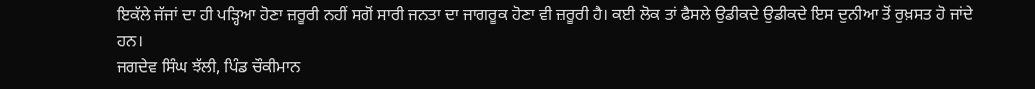ਇਕੱਲੇ ਜੱਜਾਂ ਦਾ ਹੀ ਪੜ੍ਹਿਆ ਹੋਣਾ ਜ਼ਰੂਰੀ ਨਹੀਂ ਸਗੋਂ ਸਾਰੀ ਜਨਤਾ ਦਾ ਜਾਗਰੂਕ ਹੋਣਾ ਵੀ ਜ਼ਰੂਰੀ ਹੈ। ਕਈ ਲੋਕ ਤਾਂ ਫੈਸਲੇ ਉਡੀਕਦੇ ਉਡੀਕਦੇ ਇਸ ਦੁਨੀਆ ਤੋਂ ਰੁਖ਼ਸਤ ਹੋ ਜਾਂਦੇ ਹਨ।
ਜਗਦੇਵ ਸਿੰਘ ਝੱਲੀ, ਪਿੰਡ ਚੌਕੀਮਾਨ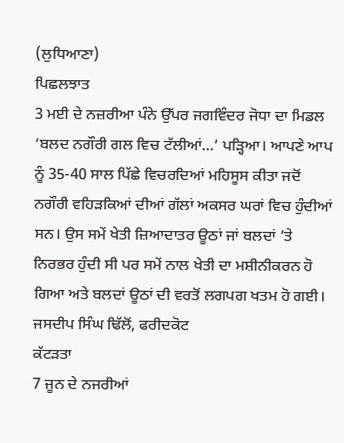(ਲੁਧਿਆਣਾ)
ਪਿਛਲਝਾਤ
3 ਮਈ ਦੇ ਨਜ਼ਰੀਆ ਪੰਨੇ ਉੱਪਰ ਜਗਵਿੰਦਰ ਜੋਧਾ ਦਾ ਮਿਡਲ ‘ਬਲਦ ਨਗੌਰੀ ਗਲ ਵਿਚ ਟੱਲੀਆਂ…’ ਪੜ੍ਹਿਆ। ਆਪਣੇ ਆਪ ਨੂੰ 35-40 ਸਾਲ ਪਿੱਛੇ ਵਿਚਰਦਿਆਂ ਮਹਿਸੂਸ ਕੀਤਾ ਜਦੋਂ ਨਗੌਰੀ ਵਹਿੜਕਿਆਂ ਦੀਆਂ ਗੱਲਾਂ ਅਕਸਰ ਘਰਾਂ ਵਿਚ ਹੁੰਦੀਆਂ ਸਨ। ਉਸ ਸਮੇਂ ਖੇਤੀ ਜ਼ਿਆਦਾਤਰ ਊਠਾਂ ਜਾਂ ਬਲਦਾਂ ’ਤੇ ਨਿਰਭਰ ਹੁੰਦੀ ਸੀ ਪਰ ਸਮੇਂ ਨਾਲ ਖੇਤੀ ਦਾ ਮਸ਼ੀਨੀਕਰਨ ਹੋ ਗਿਆ ਅਤੇ ਬਲਦਾਂ ਊਠਾਂ ਦੀ ਵਰਤੋਂ ਲਗਪਗ ਖਤਮ ਹੋ ਗਈ।
ਜਸਦੀਪ ਸਿੰਘ ਢਿੱਲੋਂ, ਫਰੀਦਕੋਟ
ਕੱਟੜਤਾ
7 ਜੂਨ ਦੇ ਨਜਰੀਆਂ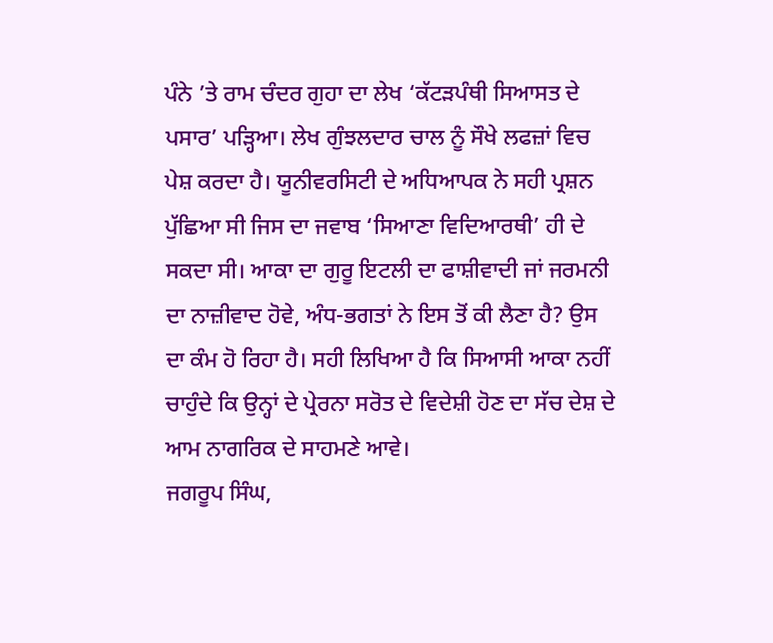ਪੰਨੇ ’ਤੇ ਰਾਮ ਚੰਦਰ ਗੁਹਾ ਦਾ ਲੇਖ ‘ਕੱਟੜਪੰਥੀ ਸਿਆਸਤ ਦੇ ਪਸਾਰ’ ਪੜ੍ਹਿਆ। ਲੇਖ ਗੁੰਝਲਦਾਰ ਚਾਲ ਨੂੰ ਸੌਖੇ ਲਫਜ਼ਾਂ ਵਿਚ ਪੇਸ਼ ਕਰਦਾ ਹੈ। ਯੂਨੀਵਰਸਿਟੀ ਦੇ ਅਧਿਆਪਕ ਨੇ ਸਹੀ ਪ੍ਰਸ਼ਨ ਪੁੱਛਿਆ ਸੀ ਜਿਸ ਦਾ ਜਵਾਬ ‘ਸਿਆਣਾ ਵਿਦਿਆਰਥੀ’ ਹੀ ਦੇ ਸਕਦਾ ਸੀ। ਆਕਾ ਦਾ ਗੁਰੂ ਇਟਲੀ ਦਾ ਫਾਸ਼ੀਵਾਦੀ ਜਾਂ ਜਰਮਨੀ ਦਾ ਨਾਜ਼ੀਵਾਦ ਹੋਵੇ, ਅੰਧ-ਭਗਤਾਂ ਨੇ ਇਸ ਤੋਂ ਕੀ ਲੈਣਾ ਹੈ? ਉਸ ਦਾ ਕੰਮ ਹੋ ਰਿਹਾ ਹੈ। ਸਹੀ ਲਿਖਿਆ ਹੈ ਕਿ ਸਿਆਸੀ ਆਕਾ ਨਹੀਂ ਚਾਹੁੰਦੇ ਕਿ ਉਨ੍ਹਾਂ ਦੇ ਪ੍ਰੇਰਨਾ ਸਰੋਤ ਦੇ ਵਿਦੇਸ਼ੀ ਹੋਣ ਦਾ ਸੱਚ ਦੇਸ਼ ਦੇ ਆਮ ਨਾਗਰਿਕ ਦੇ ਸਾਹਮਣੇ ਆਵੇ।
ਜਗਰੂਪ ਸਿੰਘ,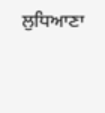ਲੁਧਿਆਣਾ